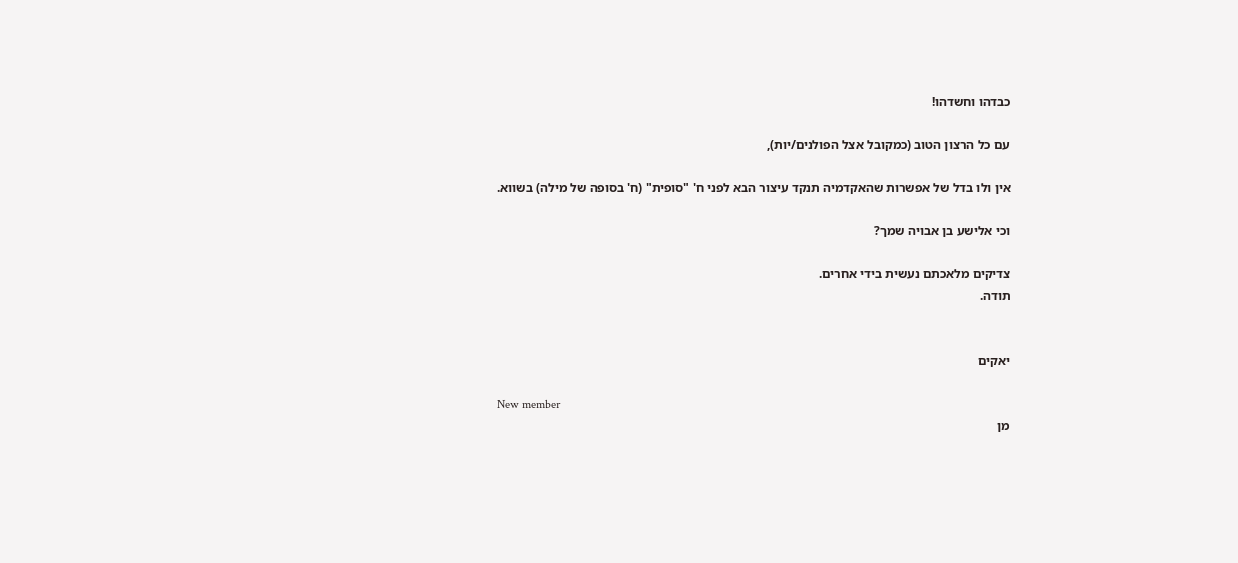כבדהו וחשדהו!

עם כל הרצון הטוב (כמקובל אצל הפולנים/יות),

אין ולו בדל של אפשרות שהאקדמיה תנקד עיצור הבא לפני ח' "סופית" (ח' בסופה של מילה) בשווא.

וכי אלישע בן אבויה שמך?

צדיקים מלאכתם נעשית בידי אחרים.
תודה.


יאקים

New member
מן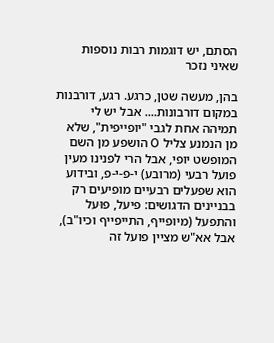הסתם, יש דוגמות רבות נוספות שאיני נזכר

בהן, מעשה שטן, כרגע. רגע, דורבנות במקום דורבונות.... אבל יש לי תמיהה אחת לגבי "יופייפית", שלא מן הנמנע צליל O הושפע מן השם המופשט יופי, אבל הרי לפנינו מעין פועל רבעי (מרובע) י-פ-י-פ, ובידוע הוא שפעלים רבעיים מופיעים רק בבניינים הדגושים: פיעל, פוּעל והתפעל (מיופייף, התייפייף וכיו"ב), אבל אא"ש מציין פועל זה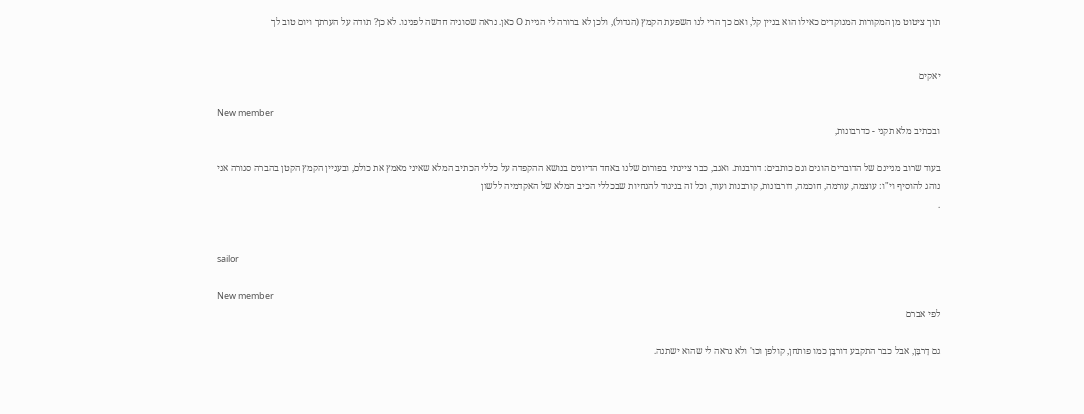תוך ציטוט מן המקורות המנוקדים כאילו הוא בניין קל, ואם כך הרי לנו השפעת הקמץ (הגדול), ולכן לא ברורה לי הגיית O כאן. נראה שסוגיה חדשה לפנינו. לא כן? תודה על הערתך ויום טוב לך


יאקים

New member
ובכתיב מלא תקני - כדרבונות,

בעוד שרוב מניינם של הדוברים הוגים וגם כותבים: דורבנות. ואגב, כבר ציינתי בפורום שלנו באחד הדיונים בנושא ההקפדה על כללי הכתיב המלא שאיני מאמץ את כולם, ובעניין הקמץ הקטן בהברה סגורה אני נוהג להוסיף וי"ו: עוצמה, עורמה, חוכמה, דורבונות, קורבנות ועוד, וכל זה בניגוד להנחיות שבכללי הכיב המלא של האקדמיה ללשון
.


sailor

New member
לפי אברם

גם דָרבָּן, אבל כבר התקבע דורבָּן כמו פותחן, קולפן וכו' ולא נראה לי שהוא ישתנה.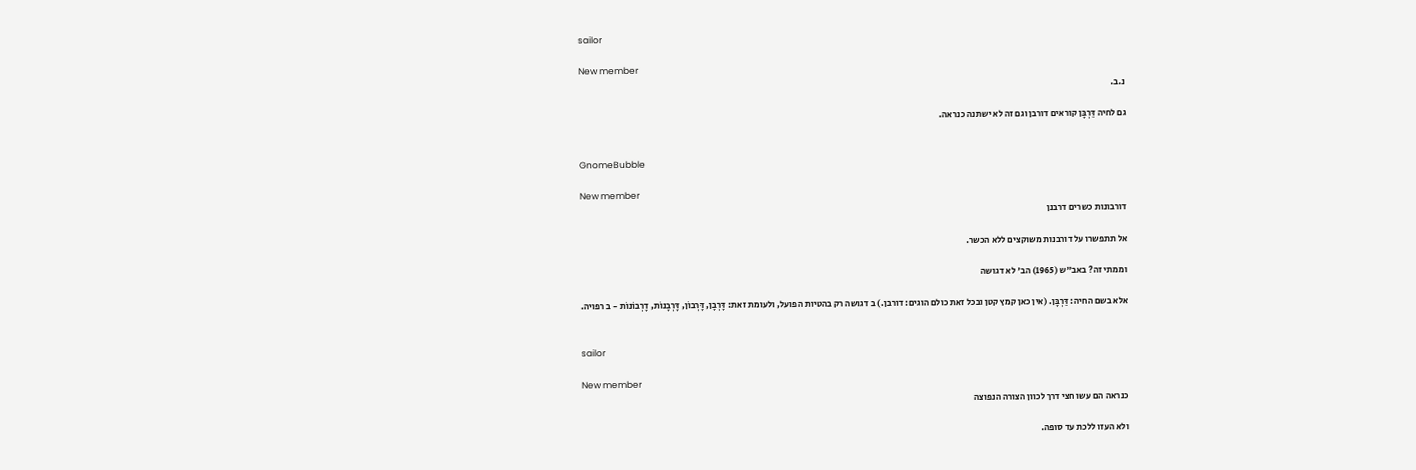sailor

New member
נ.ב.

גם לחיה דַּרְבָּן קוראים דורבן וגם זה לא ישתנה כנראה.


GnomeBubble

New member
דורבונות כשרים דרבנן

אל תתפשרו על דורבנות משוקצים ללא הכשר.

וממתי זה? באב"ש (1965) הב' לא דגושה

אלא בשם החיה: דַּרְבָּן. (אין כאן קמץ קטן ובכל זאת כולם הוגים: דורבן.) ב דגושה רק בהטיות הפועל, ולעומת זאת: דָּרְבָן, דָּרְבוֹן, דָּרְבָנוֹת, דָרְבוֹנוֹת - ב רפויה.


sailor

New member
כנראה הם עשו חצי דרך לכוון הצורה הנפוצה

ולא העזו ללכת עד סופה.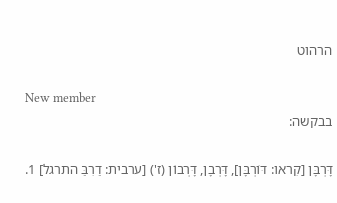הרהוט

New member
בבקשה:

דָּרְבָּן [קִראו: דּוֹרְבָּן], דָּרְבָן, דָּרְבוֹן (ז') [ערבית: דַרִבַּ התרגל] 1.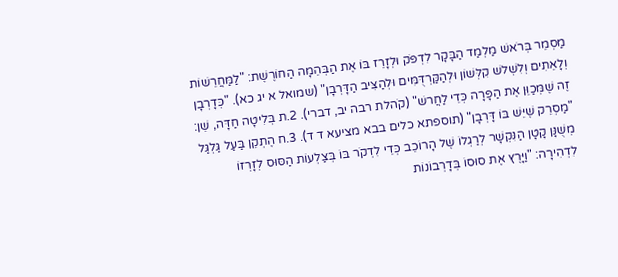מַסְמֵר בְּרֹאשׁ מַלְמַד הַבָּקָר לִדְפֹּק וּלְזָרֵז בּוֹ אֶת הַבְּהֵמָה הַחוֹרֶשֶׁת: "לַמַּחֲרֵשׁוֹת וְלָאֵתִים וְלִשְׁלשׁ קִלְּשׁוֹן וּלְהַקַּרְדֻּמִּים וּלְהַצִּיב הַדָּרְבָן" (שמואל א יג כא). "כְּדָרְבָן זֶה שֶׁמְּכַוֵּן אֶת הַפָּרָה כְּדֵי לַחֲרשׁ" (קֹהלת רבה יב, דברי). 2.ת בְּלִיטָה חַדָּה, שֵׁן: "מַסְרֵק שֶׁיֵּשׁ בּוֹ דָּרְבָן" (תוספתא כלים בבא מציעא ד ד). 3.ח הֶתְקֵן בַּעַל גַּלְגַּל מְשֻׁנָּן קָטָן הַנִּקְשָׁר לְרַגְלוֹ שֶׁל הָרוֹכֵב כְּדֵי לִדְקֹר בּוֹ בְּצַלְעוֹת הַסּוּס לְזָרְזוֹ לִדְהִירָה: "וַיָּרֶץ אֶת סוּסוֹ בְּדָרְבוֹנוֹת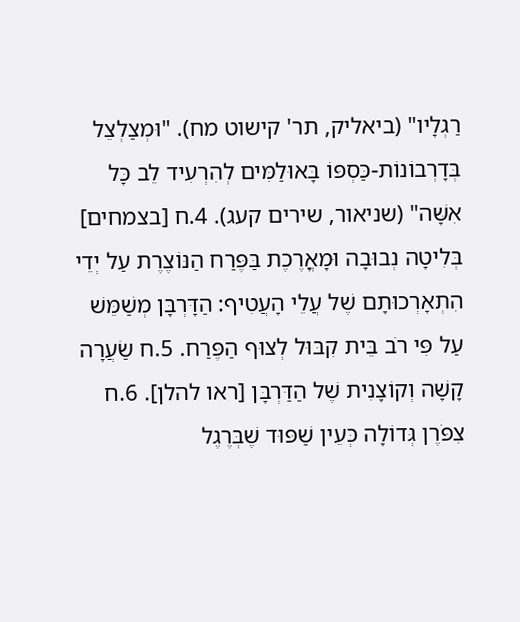רַגְלָיו" (ביאליק, תר' קישוט מח). "וּמְצַלְצֵל בְּדָרְבוֹנוֹת-כַּסְפּוֹ בָּאוּלַמִּים לְהִרְעִיד לֵב כָּל אִשָּׁה" (שניאור, שירים קעג). 4.ח [בצמחים] בְּלִיטָה נְבוּבָה וּמָאֳרֶכֶת בַּפֶּרַח הַנּוֹצֶרֶת עַל יְדֵי הִתְאָרְכוּתָם שֶׁל עֲלֵי הָעֲטִיף: הַדָּרְבָּן מְשַׁמֵּשׁ עַל פִּי רֹב בֵּית קִבּוּל לְצוּף הַפֶּרַח. 5.ח שַׂעֲרָה קָשָׁה וְקוֹצָנִית שֶׁל הַדַּרְבָּן [ראו להלן]. 6.ח צִפֹּרֶן גְּדוֹלָה כְּעֵין שַׁפּוּד שֶׁבְּרֶגֶל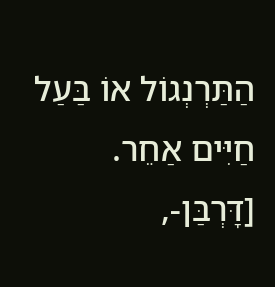הַתַּרְנְגוֹל אוֹ בַּעַל חַיִּים אַחֵר. [דָּרְבַּן-,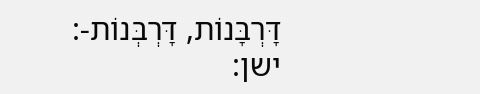דָּרְבָּנוֹת, דָּרְבְּנוֹת-: ישן: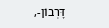דָּרְבוֹן-,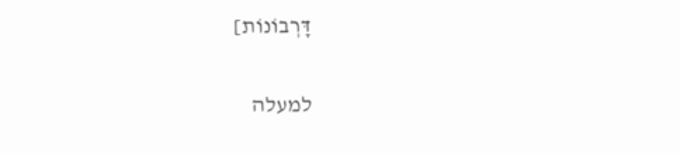דָּרְבוֹנוֹת]

למעלה